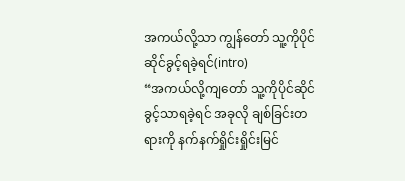အကယ်လို့သာ ကျွန်တော် သူ့ကိုပိုင်ဆိုင်ခွင့်ရခဲ့ရင်(intro)
“အကယ်လို့ကျတော် သူ့ကိုပိုင်ဆိုင်ခွင့်သာရခဲ့ရင် အခုလို ချစ်ခြင်းတရားကို နက်နက်ရှိုင်းရှိုင်းမြင်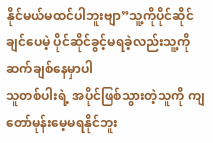နိုင်မယ်မထင်ပါဘူးဗျာ”သူ့ကိုပိုင်ဆိုင်ချင်ပေမဲ့ ပိုင်ဆိုင်ခွင့်မရခဲ့လည်းသူ့ကို ဆက်ချစ်နေမှာပါ
သူတစ်ပါးရဲ့ အပိုင်ဖြစ်သွားတဲ့သူကို ကျတော်မုန်းမေ့မရနိုင်ဘူး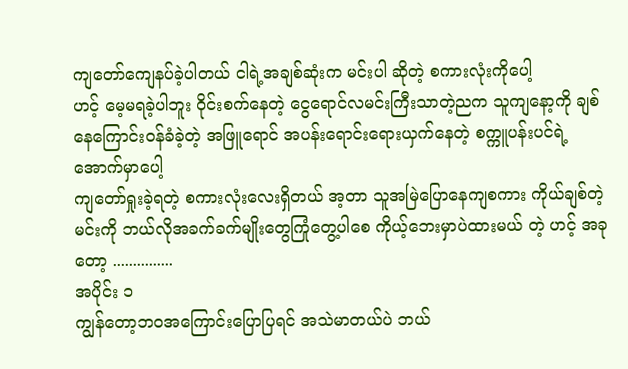ကျတော်ကျေနပ်ခဲ့ပါတယ် ငါရဲ့အချစ်ဆုံးက မင်းပါ ဆိုတဲ့ စကားလုံးကိုပေါ့
ဟင့် မေ့မရခဲ့ပါဘူး ဝိုင်းစက်နေတဲ့ ငွေရောင်လမင်းကြီးသာတဲ့ညက သူကျနော့ကို ချစ်နေကြောင်းဝန်ခံခဲ့တဲ့ အဖြူရောင် အပန်းရောင်းရေားယှက်နေတဲ့ စက္ကူပန်းပင်ရဲ့အောက်မှာပေါ့
ကျတော်ရှုးခဲ့ရတဲ့ စကားလုံးလေးရှိတယ် အ့တာ သူအမြဲပြောနေကျစကား ကိုယ်ချစ်တဲ့မင်းကို ဘယ်လိုအခက်ခက်မျိုးတွေကြုံတွေ့ပါစေ ကိုယ့်ဘေးမှာပဲထားမယ် တဲ့ ဟင့် အခုတော့ ...............
အပိုင်း ၁
ကျွန်တော့ဘဝအကြောင်းပြောပြရင် အသဲမာတယ်ပဲ ဘယ်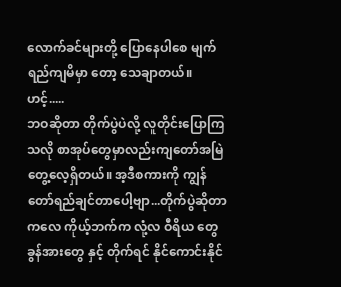လောက်ခင်များတို့ ပြောနေပါစေ မျက်ရည်ကျမိမှာ တော့ သေချာတယ်။ ဟင့်.....
ဘဝဆိုတာ တိုက်ပွဲပဲလို့ လူတိုင်းပြောကြသလို စာအုပ်တွေမှာလည်းကျတော်အမြဲတွေ့လေ့ရှိတယ်။ အ့ဒီစကားကို ကျွန်တော်ရည်ချင်တာပေါ့ဗျာ...တိုက်ပွဲဆိုတာကလေ ကိုယ့်ဘက်က လုံ့လ ဝီရိယ တွေ ခွန်အားတွေ နှင့် တိုက်ရင် နိုင်ကောင်းနိုင်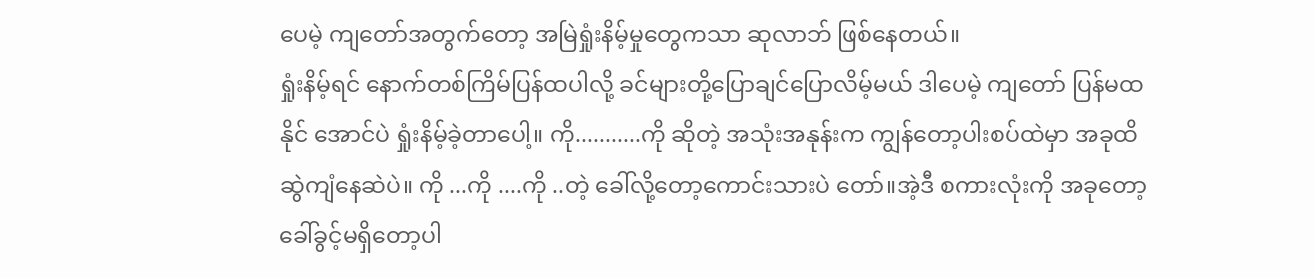ပေမဲ့ ကျတော်အတွက်တော့ အမြဲရှုံးနိမ့်မှုတွေကသာ ဆုလာဘ် ဖြစ်နေတယ်။
ရှုံးနိမ့်ရင် နောက်တစ်ကြိမ်ပြန်ထပါလို့ ခင်များတို့ပြောချင်ပြောလိမ့်မယ် ဒါပေမဲ့ ကျတော် ပြန်မထနိုင် အောင်ပဲ ရှုံးနိမ့်ခဲ့တာပေါ့။ ကို...........ကို ဆိုတဲ့ အသုံးအနုန်းက ကျွန်တော့ပါးစပ်ထဲမှာ အခုထိ ဆွဲကျံနေဆဲပဲ။ ကို ...ကို ....ကို ..တဲ့ ခေါ်လို့တော့ကောင်းသားပဲ တော်။အဲ့ဒီ စကားလုံးကို အခုတော့ခေါ်ခွင့်မရှိတော့ပါ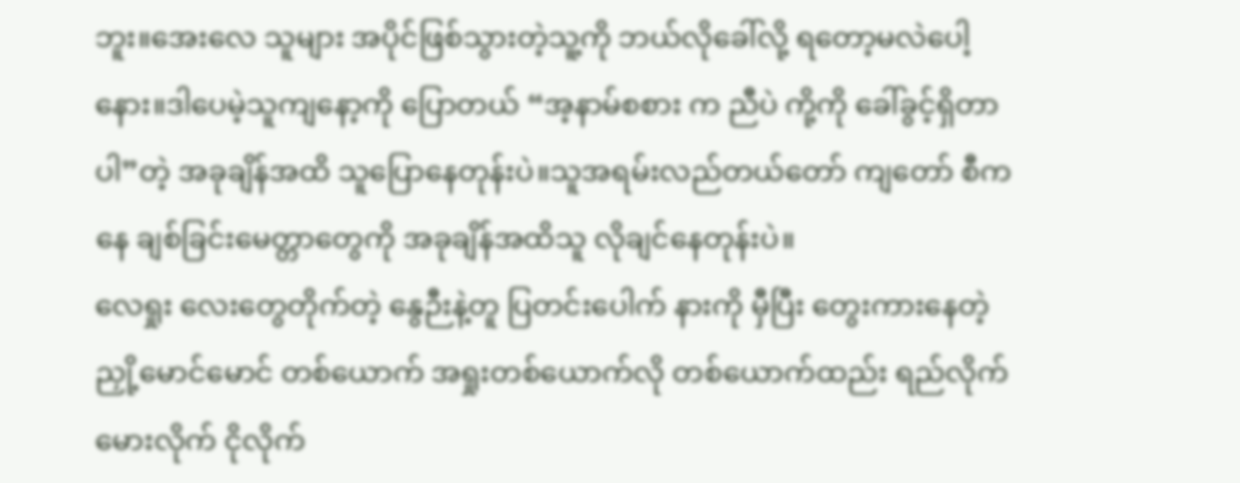ဘူး။အေးလေ သူများ အပိုင်ဖြစ်သွားတဲ့သူ့ကို ဘယ်လိုခေါ်လို့ ရတော့မလဲပေါ့နေား။ဒါပေမဲ့သူကျနော့ကို ပြောတယ် “အ့နာမ်စစား က ညီပဲ ကို့ကို ခေါ်ခွင့်ရှိတာပါ”တဲ့ အခုချိန်အထိ သူပြောနေတုန်းပဲ။သူအရမ်းလည်တယ်တော် ကျတော် စီကနေ ချစ်ခြင်းမေတ္တာတွေကို အခုချိန်အထိသူ လိုချင်နေတုန်းပဲ။
လေရှုး လေးတွေတိုက်တဲ့ နွေဉီးနဲ့တူ ပြတင်းပေါက် နားကို မှီပြီး တွေးကားနေတဲ့ ညှို့မောင်မောင် တစ်ယောက် အရှုးတစ်ယောက်လို တစ်ယောက်ထည်း ရည်လိုက်မေားလိုက် ငိုလိုက်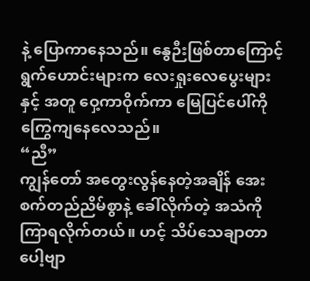နဲ့ ပြောကာနေသည်။ နွေဉီးဖြစ်တာကြောင့် ရွက်ဟောင်းများက လေးရှုးလေပွေးများနှင့် အတူ ဝှေ့ကာဝိုက်ကာ မြေပြင်ပေါ်ကို ကြွေကျနေလေသည်။
“ညီ”
ကျွန်တော် အတွေးလွန်နေတဲ့အချိန် အေးစက်တည်ညိမ်စွာနဲ့ ခေါ်လိုက်တဲ့ အသံကို ကြာရလိုက်တယ်။ ဟင့် သိပ်သေချာတာပေါ့ဗျာ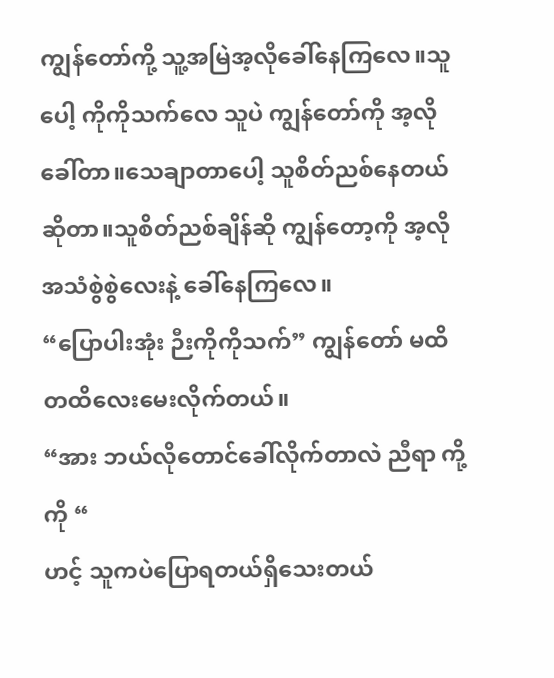ကျွန်တော်ကို့ သူ့အမြဲအ့လိုခေါ်နေကြလေ။သူပေါ့ ကိုကိုသက်လေ သူပဲ ကျွန်တော်ကို အ့လိုခေါ်တာ။သေချာတာပေါ့ သူစိတ်ညစ်နေတယ်ဆိုတာ။သူစိတ်ညစ်ချိန်ဆို ကျွန်တော့ကို အ့လိုအသံစွဲစွဲလေးနဲ့ ခေါ်နေကြလေ။
“ပြောပါးအုံး ဉီးကိုကိုသက်” ကျွန်တော် မထိတထိလေးမေးလိုက်တယ်။
“အား ဘယ်လိုတောင်ခေါ်လိုက်တာလဲ ညီရာ ကို့ကို “
ဟင့် သူကပဲပြောရတယ်ရှိသေးတယ်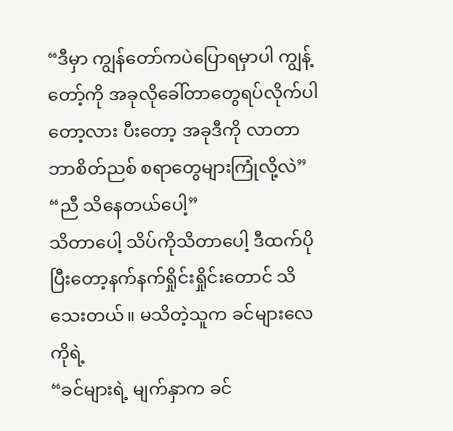“ဒီမှာ ကျွန်တော်ကပဲပြောရမှာပါ ကျွန့်တော့်ကို အခုလိုခေါ်တာတွေရပ်လိုက်ပါတော့လား ပီးတော့ အခုဒီကို လာတာဘာစိတ်ညစ် စရာတွေများကြုံလို့လဲ”
“ညီ သိနေတယ်ပေါ့”
သိတာပေါ့ သိပ်ကိုသိတာပေါ့ ဒီထက်ပိုပြီးတော့နက်နက်ရှိုင်းရှိုင်းတောင် သိသေးတယ်။ မသိတဲ့သူက ခင်များလေ ကိုရဲ့
“ခင်များရဲ့ မျက်နှာက ခင်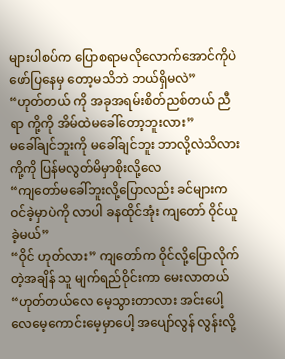များပါစပ်က ပြောစရာမလိုလောက်အောင်ကိုပဲ ဖော်ပြနေမှ တော့မသိဘဲ ဘယ်ရှိမလဲ”
“ဟုတ်တယ် ကို အခုအရမ်းစိတ်ညစ်တယ် ညီရာ ကို့ကို အိမ်ထဲမခေါ်တော့ဘူးလား”
မခေါ်ချင်ဘူးကို မခေါ်ချင်ဘူး ဘာလို့လဲသိလား ကို့ကို ပြန်မလွတ်မိမှာစိုးလို့လေ
“ကျတော်မခေါ်ဘူးလို့ပြောလည်း ခင်များက ဝင်ခဲ့မှာပဲကို လာပါ ခနထိုင်အုံး ကျတော် ဝိုင်ယူခဲ့မယ်”
“ဝိုင် ဟုတ်လား” ကျတော်က ဝိုင်လို့ပြောလိုက်တဲ့အချိန် သူ မျက်ရည်ဝိုင်းကာ မေးလာတယ်
“ဟုတ်တယ်လေ မေ့သွားတာလား အင်းပေါ့လေမေ့ကောင်းမေ့မှာပေါ့ အပျော်လွန် လွန်းလို့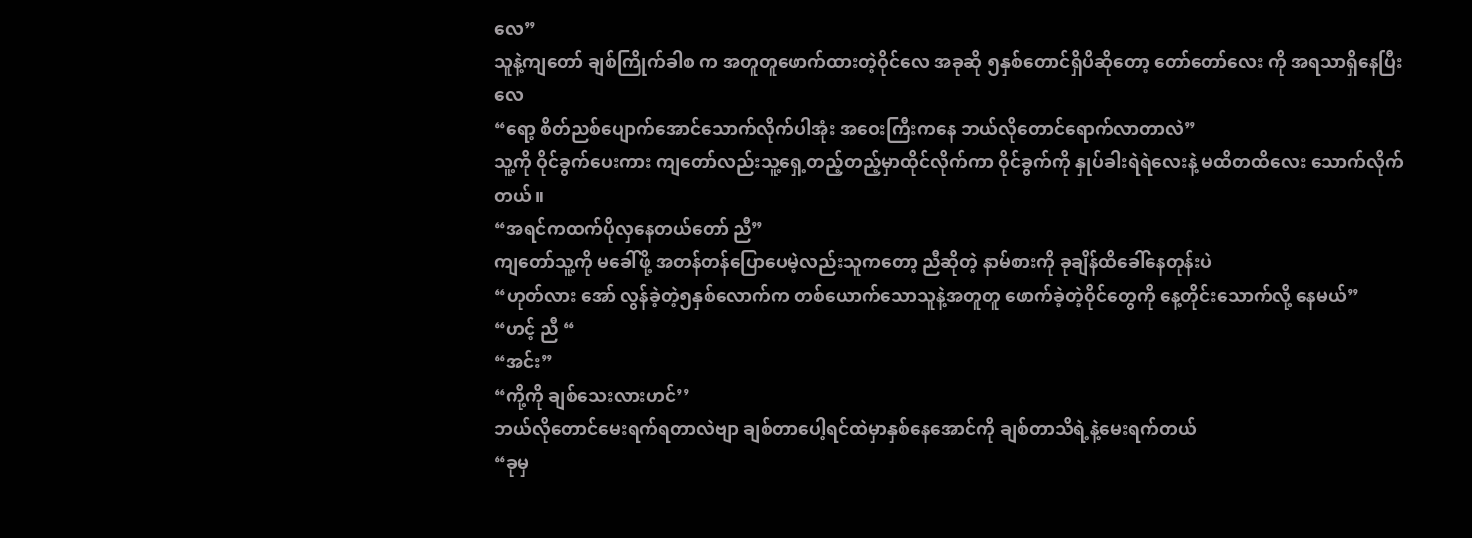လေ”
သူနဲ့ကျတော် ချစ်ကြိုက်ခါစ က အတူတူဖောက်ထားတဲ့ဝိုင်လေ အခုဆို ၅နှစ်တောင်ရှိပိဆိုတော့ တော်တော်လေး ကို အရသာရှိနေပြီးလေ
“ရော့ စိတ်ညစ်ပျောက်အောင်သောက်လိုက်ပါအုံး အဝေးကြီးကနေ ဘယ်လိုတောင်ရောက်လာတာလဲ”
သူ့ကို ဝိုင်ခွက်ပေးကား ကျတော်လည်းသူ့ရှေ့တည့်တည့်မှာထိုင်လိုက်ကာ ဝိုင်ခွက်ကို နှုပ်ခါးရဲရဲလေးနဲ့ မထိတထိလေး သောက်လိုက်တယ်။
“အရင်ကထက်ပိုလှနေတယ်တော် ညီ”
ကျတော်သူ့ကို မခေါ်ဖို့ အတန်တန်ပြောပေမဲ့လည်းသူကတော့ ညီဆိုတဲ့ နာမ်စားကို ခုချိန်ထိခေါ်နေတုန်းပဲ
“ဟုတ်လား အော် လွန်ခဲ့တဲ့၅နှစ်လောက်က တစ်ယောက်သောသူနဲ့အတူတူ ဖောက်ခဲ့တဲ့ဝိုင်တွေကို နေ့တိုင်းသောက်လို့ နေမယ်”
“ဟင့် ညီ “
“အင်း”
“ကို့ကို ချစ်သေးလားဟင်’’
ဘယ်လိုတောင်မေးရက်ရတာလဲဗျာ ချစ်တာပေါ့ရင်ထဲမှာနှစ်နေအောင်ကို ချစ်တာသိရဲ့နဲ့မေးရက်တယ်
“ခုမှ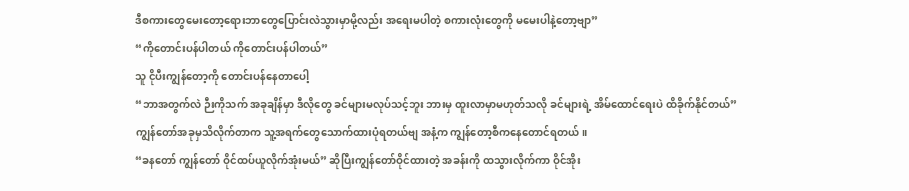ဒီစကားတွေမေးတော့ရေားဘာတွေပြောင်းလဲသွားမှာမို့လည်း အရေးမပါတဲ့ စကားလုံးတွေကို မမေးပါနဲ့တော့ဗျာ”
“ကိုတောင်းပန်ပါတယ် ကိုတောင်းပန်ပါတယ်”
သူ ငိုပီးကျွန်တော့ကို တောင်းပန်နေတာပေါ့
“ဘာအတွက်လဲ ဉီးကိုသက် အခုချိန်မှာ ဒီလိုတွေ ခင်များမလုပ်သင့်ဘူး ဘားမှ ထူးလာမှာမဟုတ်သလို ခင်များရဲ့ အိမ်ထောင်ရေးပဲ ထိခိုက်နိုင်တယ်”
ကျွန်တော်အခုမှသိလိုက်တာက သူ့အရက်တွေသောက်ထားပုံရတယ်ဗျ အနံ့က ကျွန်တော့စီကနေတောင်ရတယ်။
“ခနတော် ကျွန်တော် ဝိုင်ထပ်ယူလိုက်အုံးမယ်” ဆိုပြီးကျွန်တော်ဝိုင်ထားတဲ့ အခန်းကို ထသွားလိုက်ကာ ဝိုင်အိုး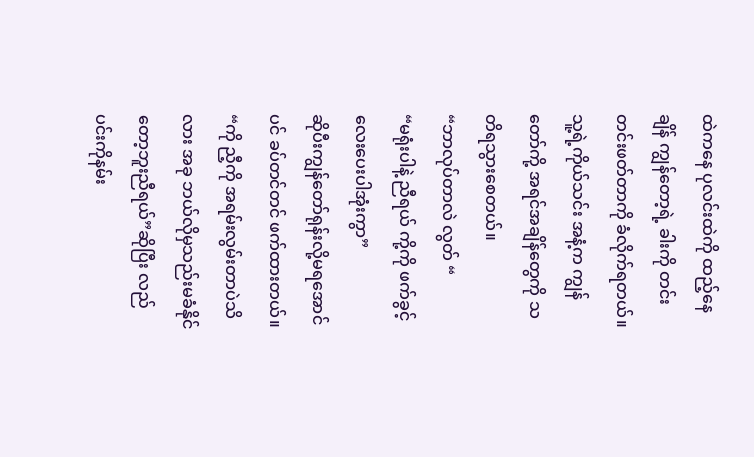ထဲကနေ ပုလင်းထဲကို ထည့်နေချိန် ကျွန်တော့ရဲ့ ခါးကို တင်းတင်းဖတ်တာကို ခံလိုက်ရတယ်။ သူ့ရဲ့ကိုယ်သင်း အနံ့က ကျွန်တော်ကို့ အရင်အချိန်တွေကို သတိရသွားစေတယ်။
“ဘာလုပ်တာလဲ လွတ် “
“မရုံးပါနဲ့ ညီရယ် ကို့ကို ဖက်ခွင့်လေးပေးပါအုံးကွာ”
ဆိုပီးကျွန်တော်ရုန်းလို့မရအောင်ပင် ခပ်တင်တင် ဖက်ထားတယ်။
“ကို ညီ့ကို အရမ်းလွမ်းတာပဲသိလား အခု ဘယ်လိုမှသည်းမခံနိုင်တော့ဘူးညီရယ်”ဆိုပြီး လည်ပင်းကိုနမ်း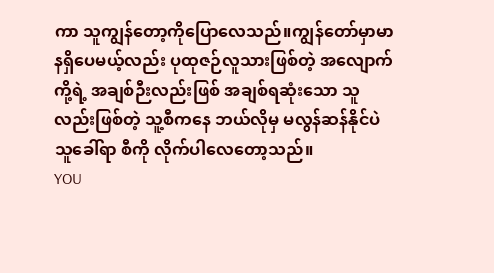ကာ သူကျွန်တော့ကိုပြောလေသည်။ကျွန်တော်မှာမာနရှိပေမယ့်လည်း ပုထုဇဉ်လူသားဖြစ်တဲ့ အလျောက် ကို့ရဲ့ အချစ်ဉီးလည်းဖြစ် အချစ်ရဆုံးသော သူလည်းဖြစ်တဲ့ သူ့စီကနေ ဘယ်လိုမှ မလွန်ဆန်နိုင်ပဲ သူခေါ်ရာ စီကို လိုက်ပါလေတော့သည်။
YOU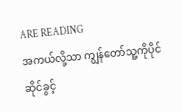ARE READING
အကယ်လို့သာ ကျွန်တော်သူ့ကိုပိုင်ဆိုင်ခွင့်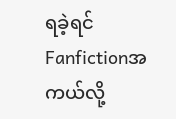ရခဲ့ရင်
Fanfictionအကယ်လို့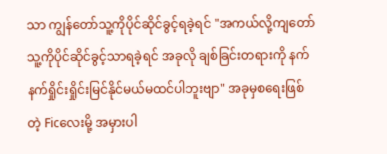သာ ကျွန်တော်သူ့ကိုပိုင်ဆိုင်ခွင့်ရခဲ့ရင် "အကယ်လို့ကျတော် သူ့ကိုပိုင်ဆိုင်ခွင့်သာရခဲ့ရင် အခုလို ချစ်ခြင်းတရားကို နက်နက်ရှိုင်းရှိုင်းမြင်နိုင်မယ်မထင်ပါဘူးဗျာ" အခုမှစရေးဖြစ်တဲ့ Ficလေးမို့ အမှားပါ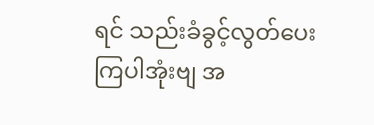ရင် သည်းခံခွင့်လွတ်ပေးကြပါအုံးဗျ အ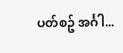ပတ်စဥ် အင်္ဂါ...